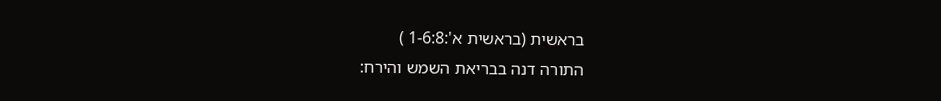בראשית (בראשית א':1-6:8 )
התורה דנה בבריאת השמש והירח: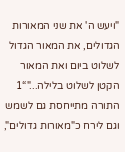"ויעש ה' את שני המאורות הגדולים, את המאור הגדול לשלוט ביום ואת המאור הקטן לשלוט בלילה..."“1
התורה מתייחסת גם לשמש וגם לירח כ"מאורות גדולים",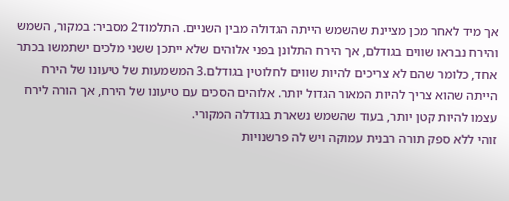אך מיד לאחר מכן מציינת שהשמש הייתה הגדולה מבין השניים. התלמוד2 מסביר: במקור, השמש והירח נבראו שווים בגודלם, אך הירח התלונן בפני אלוהים שלא ייתכן ששני מלכים ישתמשו בכתר אחד, כלומר שהם לא צריכים להיות שווים לחלוטין בגודלם.3 המשמעות של טיעונו של הירח הייתה שהוא צריך להיות המאור הגדול יותר. אלוהים הסכים עם טיעונו של הירח, אך הורה לירח עצמו להיות קטן יותר, בעוד שהשמש נשארת בגודלה המקורי.
זוהי ללא ספק תורה רבנית עמוקה ויש לה פרשנויות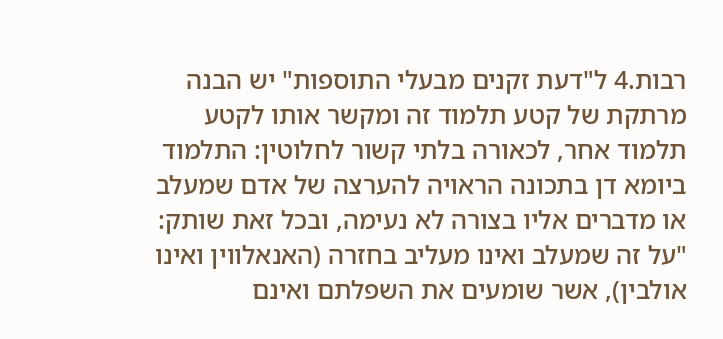רבות.4 ל"דעת זקנים מבעלי התוספות" יש הבנה מרתקת של קטע תלמוד זה ומקשר אותו לקטע תלמוד אחר, לכאורה בלתי קשור לחלוטין: התלמוד ביומא דן בתכונה הראויה להערצה של אדם שמעלב או מדברים אליו בצורה לא נעימה, ובכל זאת שותק: "על זה שמעלב ואינו מעליב בחזרה (האנאלווין ואינו אולבין), אשר שומעים את השפלתם ואינם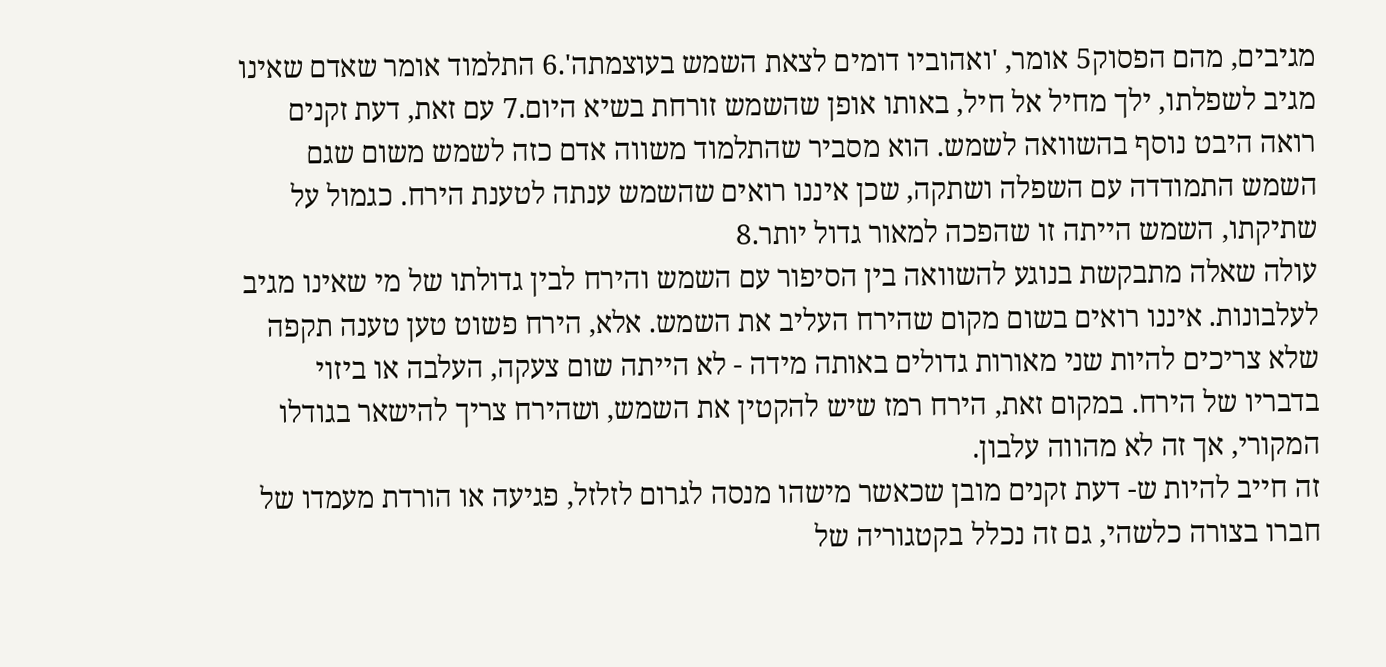מגיבים, מהם הפסוק5 אומר, 'ואהוביו דומים לצאת השמש בעוצמתה'.6 התלמוד אומר שאדם שאינו מגיב לשפלתו, ילך מחיל אל חיל, באותו אופן שהשמש זורחת בשיא היום.7 עם זאת, דעת זקנים רואה היבט נוסף בהשוואה לשמש. הוא מסביר שהתלמוד משווה אדם כזה לשמש משום שגם השמש התמודדה עם השפלה ושתקה, שכן איננו רואים שהשמש ענתה לטענת הירח. כגמול על שתיקתו, השמש הייתה זו שהפכה למאור גדול יותר.8
עולה שאלה מתבקשת בנוגע להשוואה בין הסיפור עם השמש והירח לבין גדולתו של מי שאינו מגיב לעלבונות. איננו רואים בשום מקום שהירח העליב את השמש. אלא, הירח פשוט טען טענה תקפה שלא צריכים להיות שני מאורות גדולים באותה מידה - לא הייתה שום צעקה, העלבה או ביזוי בדבריו של הירח. במקום זאת, הירח רמז שיש להקטין את השמש, ושהירח צריך להישאר בגודלו המקורי, אך זה לא מהווה עלבון.
זה חייב להיות ש- דעת זקנים מובן שכאשר מישהו מנסה לגרום לזלזל, פגיעה או הורדת מעמדו של חברו בצורה כלשהי, גם זה נכלל בקטגוריה של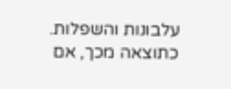עלבונות והשפלות. כתוצאה מכך, אם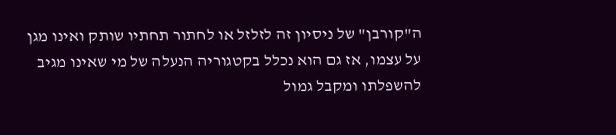ה"קורבן" של ניסיון זה לזלזל או לחתור תחתיו שותק ואינו מגן על עצמו, אז גם הוא נכלל בקטגוריה הנעלה של מי שאינו מגיב להשפלתו ומקבל גמול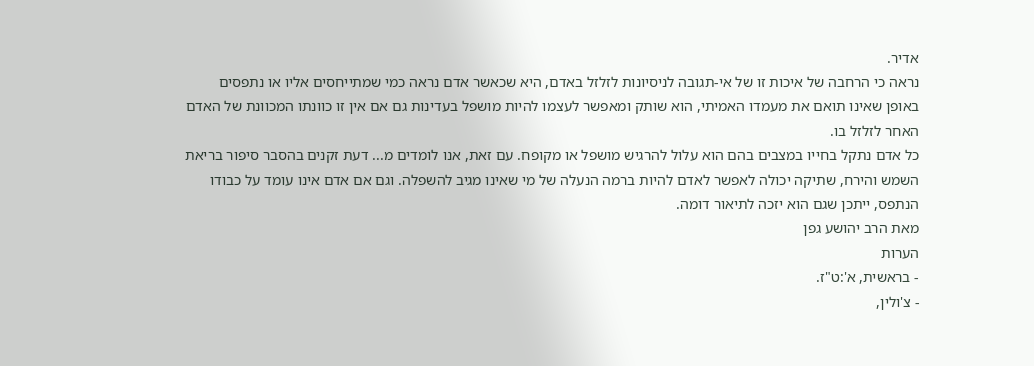אדיר.
נראה כי הרחבה של איכות זו של אי-תגובה לניסיונות לזלזל באדם, היא שכאשר אדם נראה כמי שמתייחסים אליו או נתפסים באופן שאינו תואם את מעמדו האמיתי, הוא שותק ומאפשר לעצמו להיות מושפל בעדינות גם אם אין זו כוונתו המכוונת של האדם האחר לזלזל בו.
כל אדם נתקל בחייו במצבים בהם הוא עלול להרגיש מושפל או מקופח. עם זאת, אנו לומדים מ... דעת זקנים בהסבר סיפור בריאת השמש והירח, שתיקה יכולה לאפשר לאדם להיות ברמה הנעלה של מי שאינו מגיב להשפלה. וגם אם אדם אינו עומד על כבודו הנתפס, ייתכן שגם הוא יזכה לתיאור דומה.
מאת הרב יהושע גפן
הערות
- בראשית, א':ט"ז.
- צ'ולין,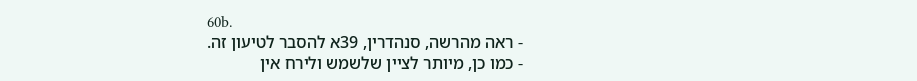60b.
- ראה מהרשה, סנהדרין, 39א להסבר לטיעון זה.
- כמו כן, מיותר לציין שלשמש ולירח אין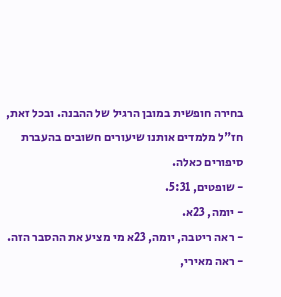בחירה חופשית במובן הרגיל של ההבנה. ובכל זאת, חז"ל מלמדים אותנו שיעורים חשובים בהעברת סיפורים כאלה.
- שופטים, 5:31.
- יומה, 23א.
- ראה ריטבה, יומה, 23א מי מציע את ההסבר הזה.
- ראה מאירי,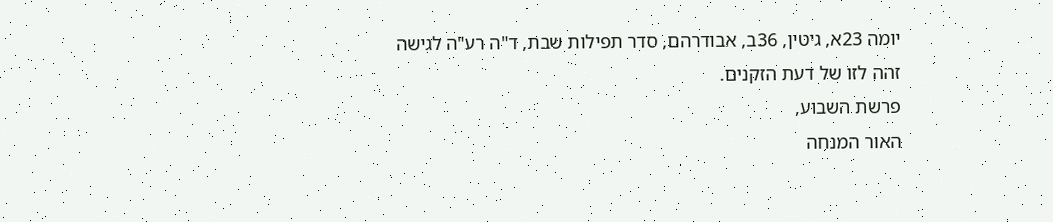יומה 23א, גיטין, 36ב, אבודרהם, סדר תפילות שבת, ד"ה רע"ה לגישה זהה לזו של דעת הזקנים.
פרשת השבוע,
האור המנחה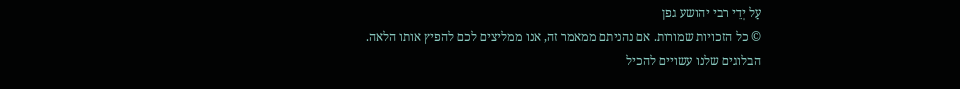עַל יְדֵי רבי יהושע גפן
© כל הזכויות שמורות. אם נהניתם ממאמר זה, אנו ממליצים לכם להפיץ אותו הלאה.
הבלוגים שלנו עשויים להכיל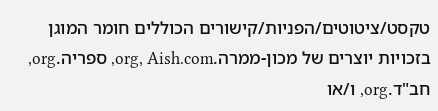טקסט/ציטוטים/הפניות/קישורים הכוללים חומר המוגן בזכויות יוצרים של מכון-ממרה.org, Aish.com, ספריה.org, חב"ד.org, ו/או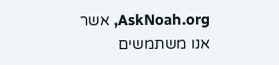AskNoah.org, אשר אנו משתמשים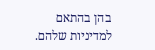בהן בהתאם למדיניות שלהם.